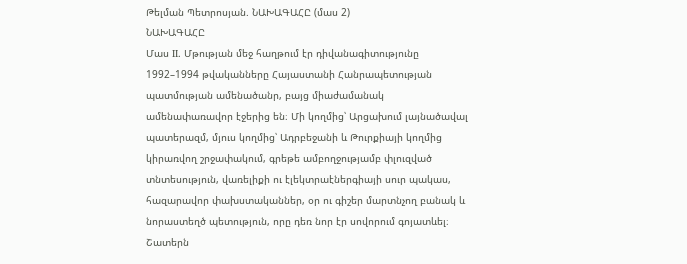Թելման Պետրոսյան. ՆԱԽԱԳԱՀԸ (մաս 2)
ՆԱԽԱԳԱՀԸ
Մաս II. Մթության մեջ հաղթում էր դիվանագիտությունը
1992–1994 թվականները Հայաստանի Հանրապետության պատմության ամենածանր, բայց միաժամանակ ամենափառավոր էջերից են։ Մի կողմից՝ Արցախում լայնածավալ պատերազմ, մյուս կողմից՝ Ադրբեջանի և Թուրքիայի կողմից կիրառվող շրջափակում, գրեթե ամբողջությամբ փլուզված տնտեսություն, վառելիքի ու էլեկտրաէներգիայի սուր պակաս, հազարավոր փախստականներ, օր ու գիշեր մարտնչող բանակ և նորաստեղծ պետություն, որը դեռ նոր էր սովորում գոյատևել։
Շատերն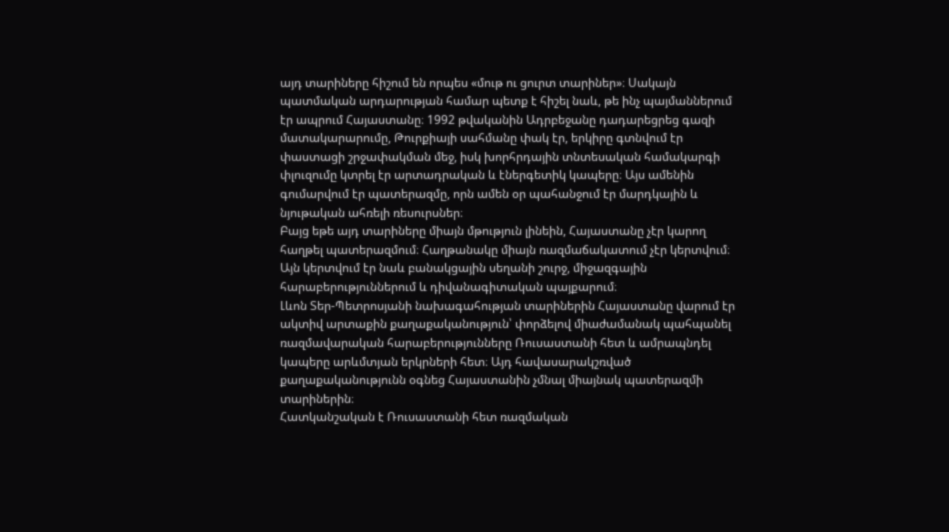այդ տարիները հիշում են որպես «մութ ու ցուրտ տարիներ»։ Սակայն պատմական արդարության համար պետք է հիշել նաև, թե ինչ պայմաններում էր ապրում Հայաստանը։ 1992 թվականին Ադրբեջանը դադարեցրեց գազի մատակարարումը, Թուրքիայի սահմանը փակ էր, երկիրը գտնվում էր փաստացի շրջափակման մեջ, իսկ խորհրդային տնտեսական համակարգի փլուզումը կտրել էր արտադրական և էներգետիկ կապերը։ Այս ամենին գումարվում էր պատերազմը, որն ամեն օր պահանջում էր մարդկային և նյութական ահռելի ռեսուրսներ։
Բայց եթե այդ տարիները միայն մթություն լինեին, Հայաստանը չէր կարող հաղթել պատերազմում։ Հաղթանակը միայն ռազմաճակատում չէր կերտվում։ Այն կերտվում էր նաև բանակցային սեղանի շուրջ, միջազգային հարաբերություններում և դիվանագիտական պայքարում։
Լևոն Տեր-Պետրոսյանի նախագահության տարիներին Հայաստանը վարում էր ակտիվ արտաքին քաղաքականություն՝ փորձելով միաժամանակ պահպանել ռազմավարական հարաբերությունները Ռուսաստանի հետ և ամրապնդել կապերը արևմտյան երկրների հետ։ Այդ հավասարակշռված քաղաքականությունն օգնեց Հայաստանին չմնալ միայնակ պատերազմի տարիներին։
Հատկանշական է Ռուսաստանի հետ ռազմական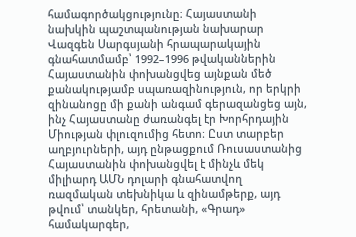համագործակցությունը։ Հայաստանի նախկին պաշտպանության նախարար Վազգեն Սարգսյանի հրապարակային գնահատմամբ՝ 1992–1996 թվականներին Հայաստանին փոխանցվեց այնքան մեծ քանակությամբ սպառազինություն, որ երկրի զինանոցը մի քանի անգամ գերազանցեց այն, ինչ Հայաստանը ժառանգել էր Խորհրդային Միության փլուզումից հետո։ Ըստ տարբեր աղբյուրների, այդ ընթացքում Ռուսաստանից Հայաստանին փոխանցվել է մինչև մեկ միլիարդ ԱՄՆ դոլարի գնահատվող ռազմական տեխնիկա և զինամթերք, այդ թվում՝ տանկեր, հրետանի, «Գրադ» համակարգեր,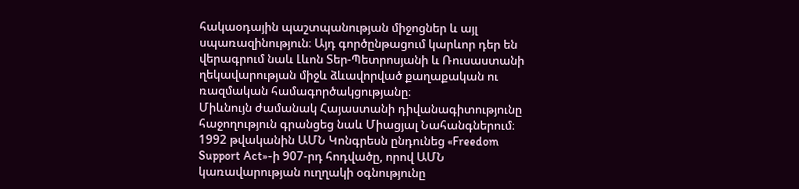հակաօդային պաշտպանության միջոցներ և այլ սպառազինություն։ Այդ գործընթացում կարևոր դեր են վերագրում նաև Լևոն Տեր-Պետրոսյանի և Ռուսաստանի ղեկավարության միջև ձևավորված քաղաքական ու ռազմական համագործակցությանը։
Միևնույն ժամանակ Հայաստանի դիվանագիտությունը հաջողություն գրանցեց նաև Միացյալ Նահանգներում։ 1992 թվականին ԱՄՆ Կոնգրեսն ընդունեց «Freedom Support Act»-ի 907-րդ հոդվածը, որով ԱՄՆ կառավարության ուղղակի օգնությունը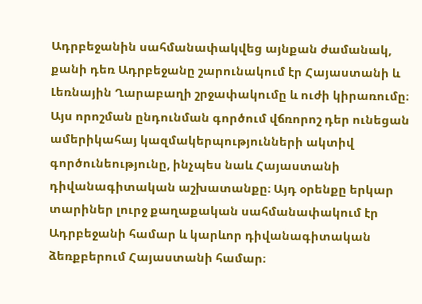Ադրբեջանին սահմանափակվեց այնքան ժամանակ, քանի դեռ Ադրբեջանը շարունակում էր Հայաստանի և Լեռնային Ղարաբաղի շրջափակումը և ուժի կիրառումը։ Այս որոշման ընդունման գործում վճռորոշ դեր ունեցան ամերիկահայ կազմակերպությունների ակտիվ գործունեությունը, ինչպես նաև Հայաստանի դիվանագիտական աշխատանքը։ Այդ օրենքը երկար տարիներ լուրջ քաղաքական սահմանափակում էր Ադրբեջանի համար և կարևոր դիվանագիտական ձեռքբերում Հայաստանի համար։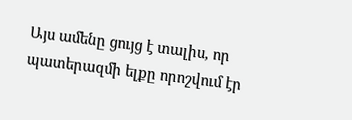Այս ամենը ցույց է տալիս, որ պատերազմի ելքը որոշվում էր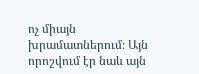ոչ միայն խրամատներում։ Այն որոշվում էր նաև այն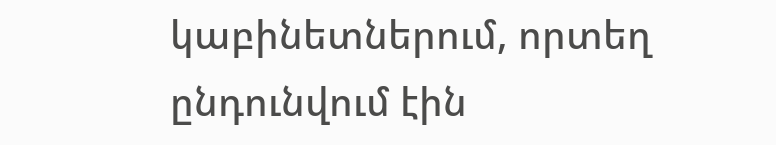կաբինետներում, որտեղ ընդունվում էին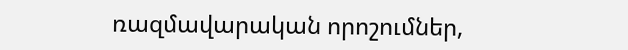ռազմավարական որոշումներ,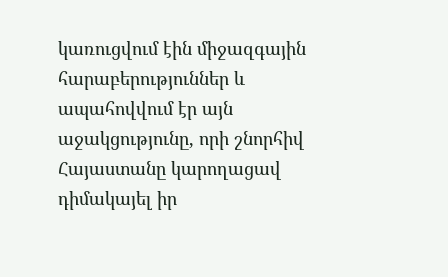կառուցվում էին միջազգային հարաբերություններ և ապահովվում էր այն աջակցությունը, որի շնորհիվ Հայաստանը կարողացավ դիմակայել իր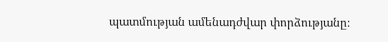պատմության ամենադժվար փորձությանը։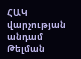ՀԱԿ վարչության անդամ
Թելման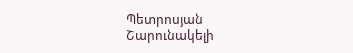Պետրոսյան
Շարունակելի